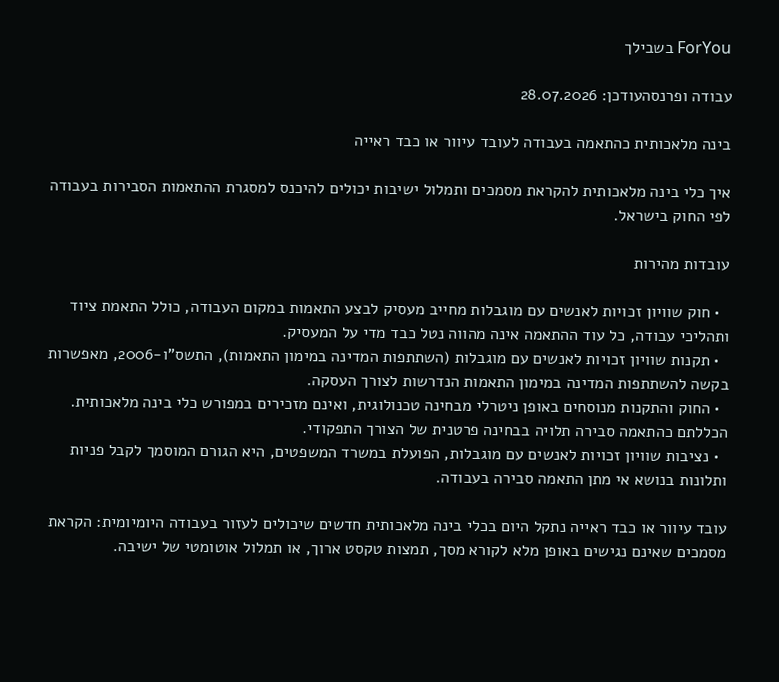ForYou בשבילך

עבודה ופרנסהעודכן: 28.07.2026

בינה מלאכותית כהתאמה בעבודה לעובד עיוור או כבד ראייה

איך כלי בינה מלאכותית להקראת מסמכים ותמלול ישיבות יכולים להיכנס למסגרת ההתאמות הסבירות בעבודה לפי החוק בישראל.

עובדות מהירות

  • חוק שוויון זכויות לאנשים עם מוגבלות מחייב מעסיק לבצע התאמות במקום העבודה, כולל התאמת ציוד ותהליכי עבודה, כל עוד ההתאמה אינה מהווה נטל כבד מדי על המעסיק.
  • תקנות שוויון זכויות לאנשים עם מוגבלות (השתתפות המדינה במימון התאמות), התשס"ו-2006, מאפשרות בקשה להשתתפות המדינה במימון התאמות הנדרשות לצורך העסקה.
  • החוק והתקנות מנוסחים באופן ניטרלי מבחינה טכנולוגית, ואינם מזכירים במפורש כלי בינה מלאכותית. הכללתם כהתאמה סבירה תלויה בבחינה פרטנית של הצורך התפקודי.
  • נציבות שוויון זכויות לאנשים עם מוגבלות, הפועלת במשרד המשפטים, היא הגורם המוסמך לקבל פניות ותלונות בנושא אי מתן התאמה סבירה בעבודה.

עובד עיוור או כבד ראייה נתקל היום בכלי בינה מלאכותית חדשים שיכולים לעזור בעבודה היומיומית: הקראת מסמכים שאינם נגישים באופן מלא לקורא מסך, תמצות טקסט ארוך, או תמלול אוטומטי של ישיבה.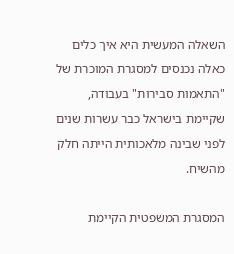השאלה המעשית היא איך כלים כאלה נכנסים למסגרת המוכרת של "התאמות סבירות" בעבודה, שקיימת בישראל כבר עשרות שנים לפני שבינה מלאכותית הייתה חלק מהשיח.

המסגרת המשפטית הקיימת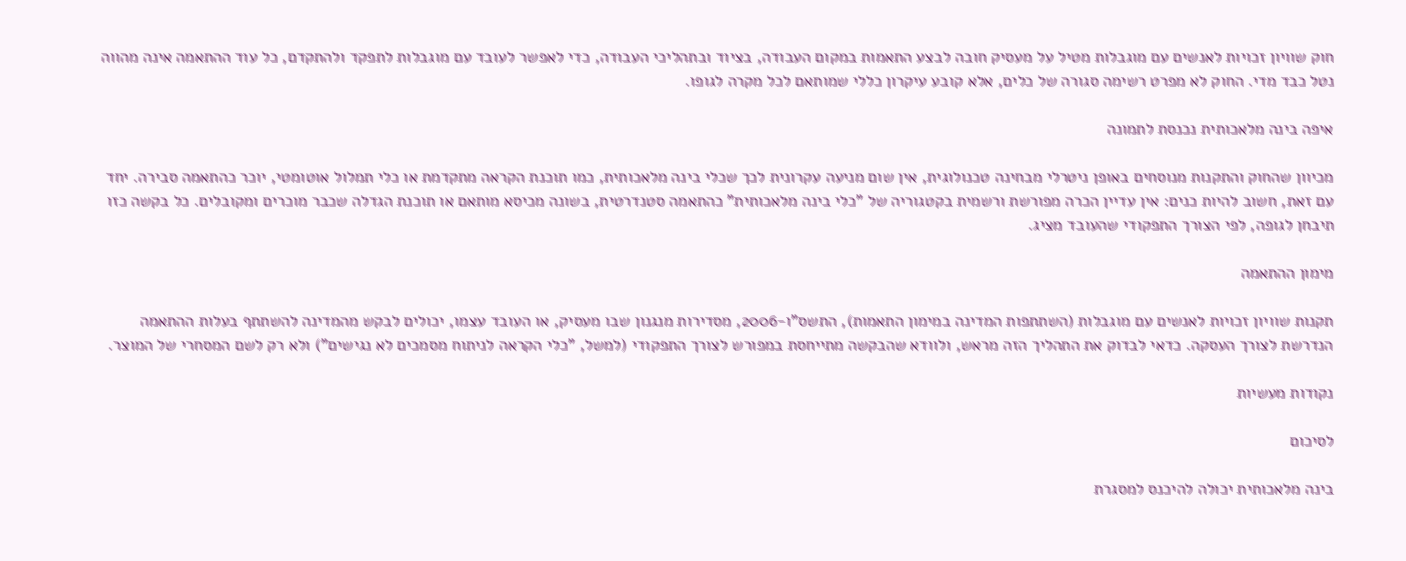חוק שוויון זכויות לאנשים עם מוגבלות מטיל על מעסיק חובה לבצע התאמות במקום העבודה, בציוד ובתהליכי העבודה, כדי לאפשר לעובד עם מוגבלות לתפקד ולהתקדם, כל עוד ההתאמה אינה מהווה נטל כבד מדי. החוק לא מפרט רשימה סגורה של כלים, אלא קובע עיקרון כללי שמותאם לכל מקרה לגופו.

איפה בינה מלאכותית נכנסת לתמונה

מכיוון שהחוק והתקנות מנוסחים באופן ניטרלי מבחינה טכנולוגית, אין שום מניעה עקרונית לכך שכלי בינה מלאכותית, כמו תוכנת הקראה מתקדמת או כלי תמלול אוטומטי, יוכר כהתאמה סבירה. יחד עם זאת, חשוב להיות כנים: אין עדיין הכרה מפורשת ורשמית בקטגוריה של "כלי בינה מלאכותית" כהתאמה סטנדרטית, בשונה מכיסא מותאם או תוכנת הגדלה שכבר מוכרים ומקובלים. כל בקשה כזו תיבחן לגופה, לפי הצורך התפקודי שהעובד מציג.

מימון ההתאמה

תקנות שוויון זכויות לאנשים עם מוגבלות (השתתפות המדינה במימון התאמות), התשס"ו-2006, מסדירות מנגנון שבו מעסיק, או העובד עצמו, יכולים לבקש מהמדינה להשתתף בעלות ההתאמה הנדרשת לצורך העסקה. כדאי לבדוק את התהליך הזה מראש, ולוודא שהבקשה מתייחסת במפורש לצורך התפקודי (למשל, "כלי הקראה לניתוח מסמכים לא נגישים") ולא רק לשם המסחרי של המוצר.

נקודות מעשיות

לסיכום

בינה מלאכותית יכולה להיכנס למסגרת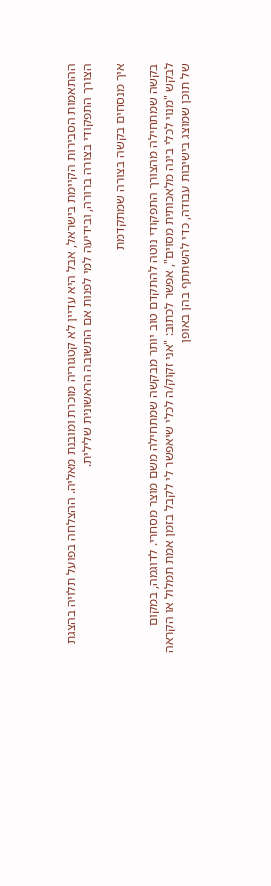ההתאמות הסבירות הקיימת בישראל, אבל היא עדיין לא קטגוריה מוכרת ומובנת מאליה. ההצלחה בפועל תלויה בהצגת הצורך התפקודי בצורה ברורה, ובידיעה למי לפנות אם התשובה הראשונית שלילית.

איך מנסחים בקשה בצורה שמתקדמת

בקשה שמתחילה מהצורך התפקודי נוטה להתקדם טוב יותר מבקשה שמתחילה משם מוצר מסחרי. לדוגמה, במקום לבקש "מנוי לכלי בינה מלאכותית מסוים", אפשר לכתוב: "אני זקוק/ה לכלי שיאפשר לי לקבל בזמן אמת תמלול או הקראה של תוכן שמוצג בישיבות עבודה, כדי להשתתף בהן באופן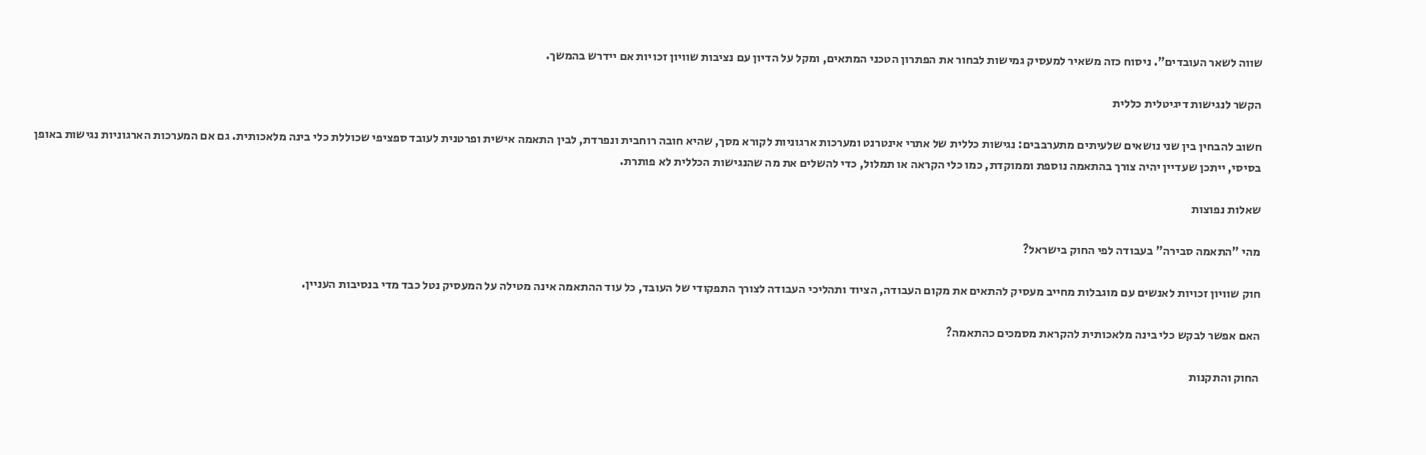שווה לשאר העובדים". ניסוח כזה משאיר למעסיק גמישות לבחור את הפתרון הטכני המתאים, ומקל על הדיון עם נציבות שוויון זכויות אם יידרש בהמשך.

הקשר לנגישות דיגיטלית כללית

חשוב להבחין בין שני נושאים שלעיתים מתערבבים: נגישות כללית של אתרי אינטרנט ומערכות ארגוניות לקורא מסך, שהיא חובה רוחבית ונפרדת, לבין התאמה אישית ופרטנית לעובד ספציפי שכוללת כלי בינה מלאכותית. גם אם המערכות הארגוניות נגישות באופן בסיסי, ייתכן שעדיין יהיה צורך בהתאמה נוספת וממוקדת, כמו כלי הקראה או תמלול, כדי להשלים את מה שהנגישות הכללית לא פותרת.

שאלות נפוצות

מהי "התאמה סבירה" בעבודה לפי החוק בישראל?

חוק שוויון זכויות לאנשים עם מוגבלות מחייב מעסיק להתאים את מקום העבודה, הציוד ותהליכי העבודה לצורך התפקודי של העובד, כל עוד ההתאמה אינה מטילה על המעסיק נטל כבד מדי בנסיבות העניין.

האם אפשר לבקש כלי בינה מלאכותית להקראת מסמכים כהתאמה?

החוק והתקנות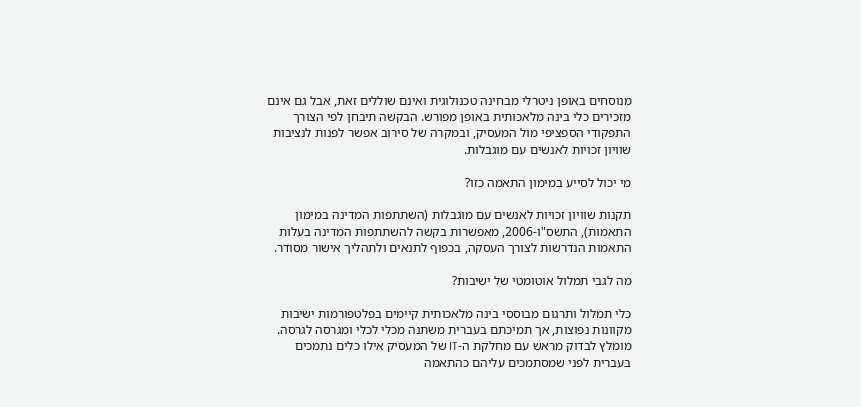מנוסחים באופן ניטרלי מבחינה טכנולוגית ואינם שוללים זאת, אבל גם אינם מזכירים כלי בינה מלאכותית באופן מפורש. הבקשה תיבחן לפי הצורך התפקודי הספציפי מול המעסיק, ובמקרה של סירוב אפשר לפנות לנציבות שוויון זכויות לאנשים עם מוגבלות.

מי יכול לסייע במימון התאמה כזו?

תקנות שוויון זכויות לאנשים עם מוגבלות (השתתפות המדינה במימון התאמות), התשס"ו-2006, מאפשרות בקשה להשתתפות המדינה בעלות התאמות הנדרשות לצורך העסקה, בכפוף לתנאים ולתהליך אישור מסודר.

מה לגבי תמלול אוטומטי של ישיבות?

כלי תמלול ותרגום מבוססי בינה מלאכותית קיימים בפלטפורמות ישיבות מקוונות נפוצות, אך תמיכתם בעברית משתנה מכלי לכלי ומגרסה לגרסה. מומלץ לבדוק מראש עם מחלקת ה-IT של המעסיק אילו כלים נתמכים בעברית לפני שמסתמכים עליהם כהתאמה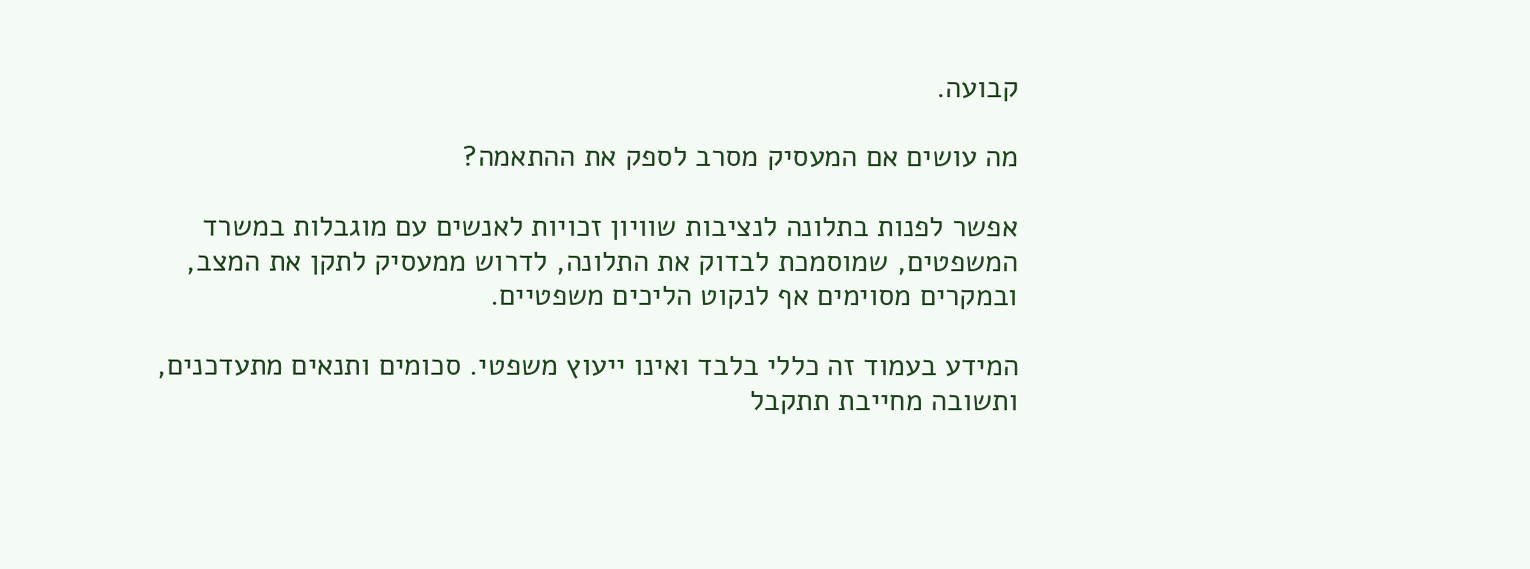קבועה.

מה עושים אם המעסיק מסרב לספק את ההתאמה?

אפשר לפנות בתלונה לנציבות שוויון זכויות לאנשים עם מוגבלות במשרד המשפטים, שמוסמכת לבדוק את התלונה, לדרוש ממעסיק לתקן את המצב, ובמקרים מסוימים אף לנקוט הליכים משפטיים.

המידע בעמוד זה כללי בלבד ואינו ייעוץ משפטי. סכומים ותנאים מתעדכנים, ותשובה מחייבת תתקבל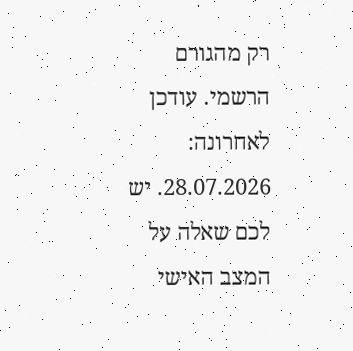רק מהגורם הרשמי. עודכן לאחרונה: 28.07.2026. יש לכם שאלה על המצב האישי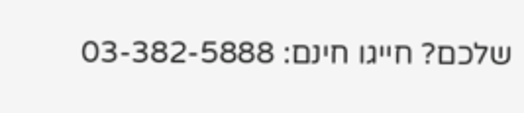שלכם? חייגו חינם: 03-382-5888